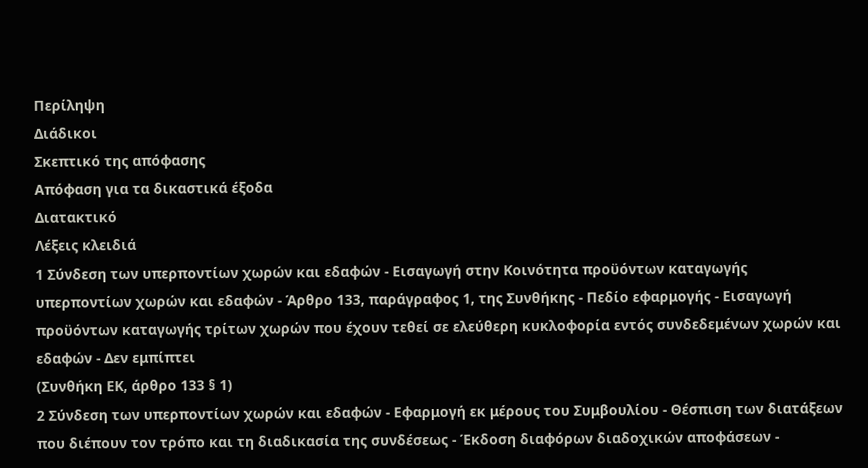Περίληψη
Διάδικοι
Σκεπτικό της απόφασης
Απόφαση για τα δικαστικά έξοδα
Διατακτικό
Λέξεις κλειδιά
1 Σύνδεση των υπερποντίων χωρών και εδαφών - Εισαγωγή στην Κοινότητα προϋόντων καταγωγής υπερποντίων χωρών και εδαφών - Άρθρο 133, παράγραφος 1, της Συνθήκης - Πεδίο εφαρμογής - Εισαγωγή προϋόντων καταγωγής τρίτων χωρών που έχουν τεθεί σε ελεύθερη κυκλοφορία εντός συνδεδεμένων χωρών και εδαφών - Δεν εμπίπτει
(Συνθήκη ΕΚ, άρθρο 133 § 1)
2 Σύνδεση των υπερποντίων χωρών και εδαφών - Εφαρμογή εκ μέρους του Συμβουλίου - Θέσπιση των διατάξεων που διέπουν τον τρόπο και τη διαδικασία της συνδέσεως - Έκδοση διαφόρων διαδοχικών αποφάσεων -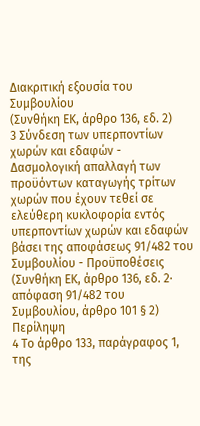Διακριτική εξουσία του Συμβουλίου
(Συνθήκη ΕΚ, άρθρο 136, εδ. 2)
3 Σύνδεση των υπερποντίων χωρών και εδαφών - Δασμολογική απαλλαγή των προϋόντων καταγωγής τρίτων χωρών που έχουν τεθεί σε ελεύθερη κυκλοφορία εντός υπερποντίων χωρών και εδαφών βάσει της αποφάσεως 91/482 του Συμβουλίου - Προϋποθέσεις
(Συνθήκη ΕΚ, άρθρο 136, εδ. 2· απόφαση 91/482 του Συμβουλίου, άρθρο 101 § 2)
Περίληψη
4 Το άρθρο 133, παράγραφος 1, της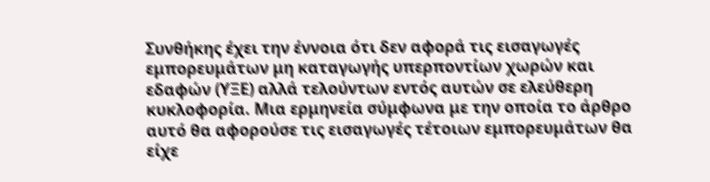Συνθήκης έχει την έννοια ότι δεν αφορά τις εισαγωγές εμπορευμάτων μη καταγωγής υπερποντίων χωρών και εδαφών (ΥΞΕ) αλλά τελούντων εντός αυτών σε ελεύθερη κυκλοφορία. Μια ερμηνεία σύμφωνα με την οποία το άρθρο αυτό θα αφορούσε τις εισαγωγές τέτοιων εμπορευμάτων θα είχε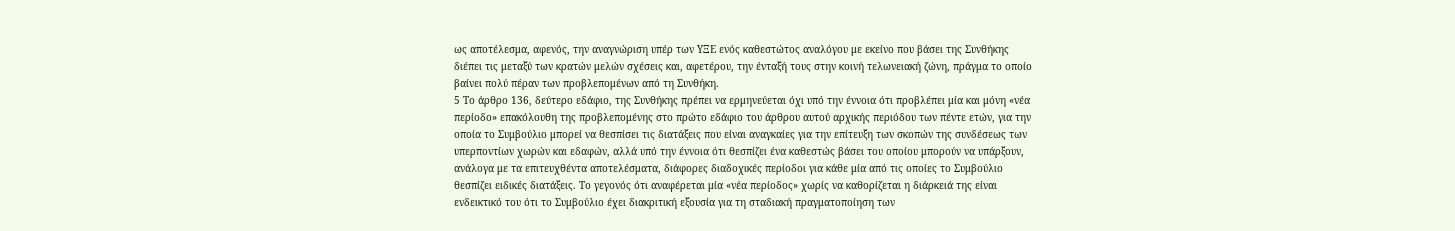ως αποτέλεσμα, αφενός, την αναγνώριση υπέρ των ΥΞΕ ενός καθεστώτος αναλόγου με εκείνο που βάσει της Συνθήκης διέπει τις μεταξύ των κρατών μελών σχέσεις και, αφετέρου, την ένταξή τους στην κοινή τελωνειακή ζώνη, πράγμα το οποίο βαίνει πολύ πέραν των προβλεπομένων από τη Συνθήκη.
5 Το άρθρο 136, δεύτερο εδάφιο, της Συνθήκης πρέπει να ερμηνεύεται όχι υπό την έννοια ότι προβλέπει μία και μόνη «νέα περίοδο» επακόλουθη της προβλεπομένης στο πρώτο εδάφιο του άρθρου αυτού αρχικής περιόδου των πέντε ετών, για την οποία το Συμβούλιο μπορεί να θεσπίσει τις διατάξεις που είναι αναγκαίες για την επίτευξη των σκοπών της συνδέσεως των υπερποντίων χωρών και εδαφών, αλλά υπό την έννοια ότι θεσπίζει ένα καθεστώς βάσει του οποίου μπορούν να υπάρξουν, ανάλογα με τα επιτευχθέντα αποτελέσματα, διάφορες διαδοχικές περίοδοι για κάθε μία από τις οποίες το Συμβούλιο θεσπίζει ειδικές διατάξεις. Το γεγονός ότι αναφέρεται μία «νέα περίοδος» χωρίς να καθορίζεται η διάρκειά της είναι ενδεικτικό του ότι το Συμβούλιο έχει διακριτική εξουσία για τη σταδιακή πραγματοποίηση των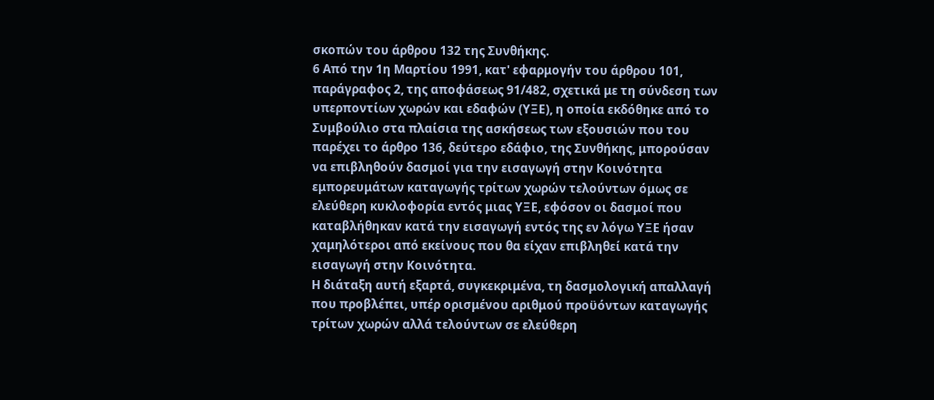σκοπών του άρθρου 132 της Συνθήκης.
6 Από την 1η Μαρτίου 1991, κατ' εφαρμογήν του άρθρου 101, παράγραφος 2, της αποφάσεως 91/482, σχετικά με τη σύνδεση των υπερποντίων χωρών και εδαφών (ΥΞΕ), η οποία εκδόθηκε από το Συμβούλιο στα πλαίσια της ασκήσεως των εξουσιών που του παρέχει το άρθρο 136, δεύτερο εδάφιο, της Συνθήκης, μπορούσαν να επιβληθούν δασμοί για την εισαγωγή στην Κοινότητα εμπορευμάτων καταγωγής τρίτων χωρών τελούντων όμως σε ελεύθερη κυκλοφορία εντός μιας ΥΞΕ, εφόσον οι δασμοί που καταβλήθηκαν κατά την εισαγωγή εντός της εν λόγω ΥΞΕ ήσαν χαμηλότεροι από εκείνους που θα είχαν επιβληθεί κατά την εισαγωγή στην Κοινότητα.
Η διάταξη αυτή εξαρτά, συγκεκριμένα, τη δασμολογική απαλλαγή που προβλέπει, υπέρ ορισμένου αριθμού προϋόντων καταγωγής τρίτων χωρών αλλά τελούντων σε ελεύθερη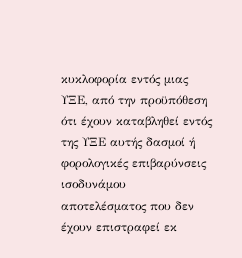κυκλοφορία εντός μιας ΥΞΕ, από την προϋπόθεση ότι έχουν καταβληθεί εντός της ΥΞΕ αυτής δασμοί ή φορολογικές επιβαρύνσεις ισοδυνάμου αποτελέσματος που δεν έχουν επιστραφεί εκ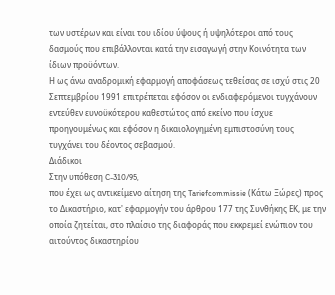των υστέρων και είναι του ιδίου ύψους ή υψηλότεροι από τους δασμούς που επιβάλλονται κατά την εισαγωγή στην Κοινότητα των ίδιων προϋόντων.
Η ως άνω αναδρομική εφαρμογή αποφάσεως τεθείσας σε ισχύ στις 20 Σεπτεμβρίου 1991 επιτρέπεται εφόσον οι ενδιαφερόμενοι τυγχάνουν εντεύθεν ευνοϋκότερου καθεστώτος από εκείνο που ίσχυε προηγουμένως και εφόσον η δικαιολογημένη εμπιστοσύνη τους τυγχάνει του δέοντος σεβασμού.
Διάδικοι
Στην υπόθεση C-310/95,
που έχει ως αντικείμενο αίτηση της Tariefcommissie (Κάτω Ξώρες) προς το Δικαστήριο, κατ' εφαρμογήν του άρθρου 177 της Συνθήκης ΕΚ, με την οποία ζητείται, στο πλαίσιο της διαφοράς που εκκρεμεί ενώπιον του αιτούντος δικαστηρίου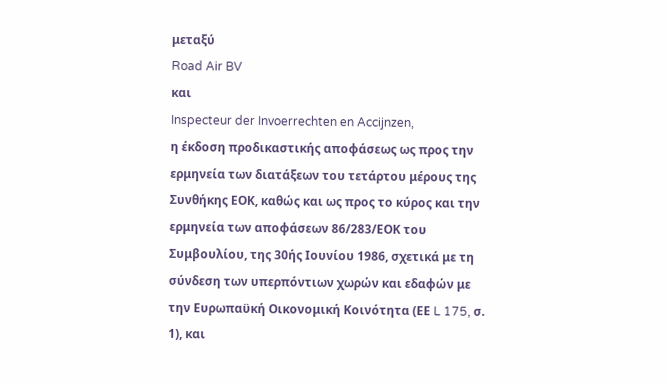μεταξύ
Road Air BV
και
Inspecteur der Invoerrechten en Accijnzen,
η έκδοση προδικαστικής αποφάσεως ως προς την ερμηνεία των διατάξεων του τετάρτου μέρους της Συνθήκης ΕΟΚ, καθώς και ως προς το κύρος και την ερμηνεία των αποφάσεων 86/283/ΕΟΚ του Συμβουλίου, της 30ής Ιουνίου 1986, σχετικά με τη σύνδεση των υπερπόντιων χωρών και εδαφών με την Ευρωπαϋκή Οικονομική Κοινότητα (ΕΕ L 175, σ. 1), και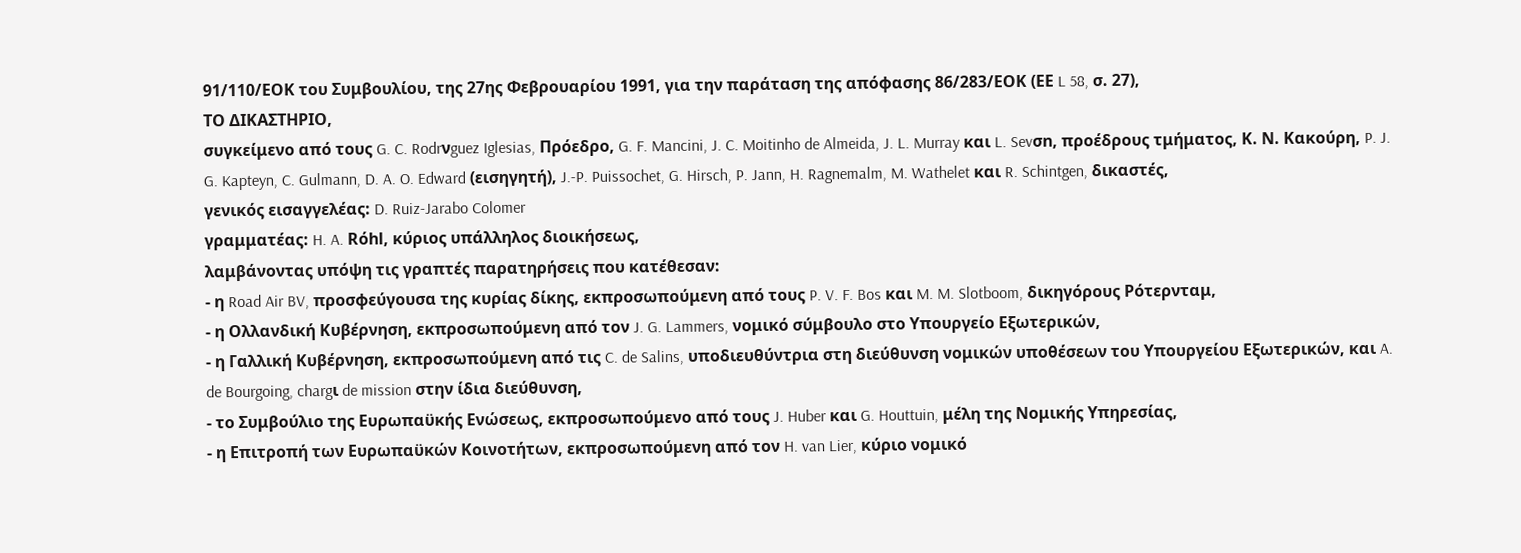91/110/ΕΟΚ του Συμβουλίου, της 27ης Φεβρουαρίου 1991, για την παράταση της απόφασης 86/283/ΕΟΚ (ΕΕ L 58, σ. 27),
ΤΟ ΔΙΚΑΣΤΗΡΙΟ,
συγκείμενο από τους G. C. Rodrνguez Iglesias, Πρόεδρο, G. F. Mancini, J. C. Moitinho de Almeida, J. L. Murray και L. Sevσn, προέδρους τμήματος, Κ. Ν. Κακούρη, P. J. G. Kapteyn, C. Gulmann, D. A. O. Edward (εισηγητή), J.-P. Puissochet, G. Hirsch, P. Jann, H. Ragnemalm, M. Wathelet και R. Schintgen, δικαστές,
γενικός εισαγγελέας: D. Ruiz-Jarabo Colomer
γραμματέας: H. A. Rόhl, κύριος υπάλληλος διοικήσεως,
λαμβάνοντας υπόψη τις γραπτές παρατηρήσεις που κατέθεσαν:
- η Road Air BV, προσφεύγουσα της κυρίας δίκης, εκπροσωπούμενη από τους P. V. F. Bos και M. M. Slotboom, δικηγόρους Ρότερνταμ,
- η Ολλανδική Κυβέρνηση, εκπροσωπούμενη από τον J. G. Lammers, νομικό σύμβουλο στο Υπουργείο Εξωτερικών,
- η Γαλλική Κυβέρνηση, εκπροσωπούμενη από τις C. de Salins, υποδιευθύντρια στη διεύθυνση νομικών υποθέσεων του Υπουργείου Εξωτερικών, και A. de Bourgoing, chargι de mission στην ίδια διεύθυνση,
- το Συμβούλιο της Ευρωπαϋκής Ενώσεως, εκπροσωπούμενο από τους J. Huber και G. Houttuin, μέλη της Νομικής Υπηρεσίας,
- η Επιτροπή των Ευρωπαϋκών Κοινοτήτων, εκπροσωπούμενη από τον H. van Lier, κύριο νομικό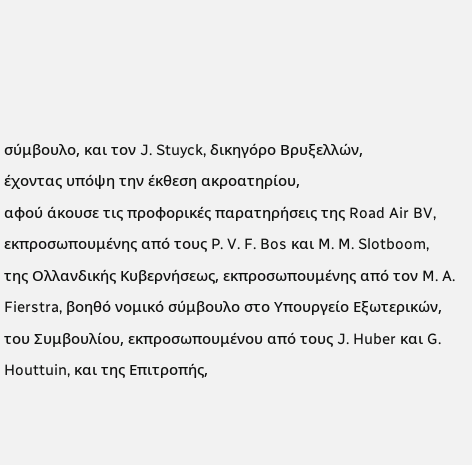σύμβουλο, και τον J. Stuyck, δικηγόρο Βρυξελλών,
έχοντας υπόψη την έκθεση ακροατηρίου,
αφού άκουσε τις προφορικές παρατηρήσεις της Road Air BV, εκπροσωπουμένης από τους P. V. F. Bos και M. M. Slotboom, της Ολλανδικής Κυβερνήσεως, εκπροσωπουμένης από τον M. A. Fierstra, βοηθό νομικό σύμβουλο στο Υπουργείο Εξωτερικών, του Συμβουλίου, εκπροσωπουμένου από τους J. Huber και G. Houttuin, και της Επιτροπής,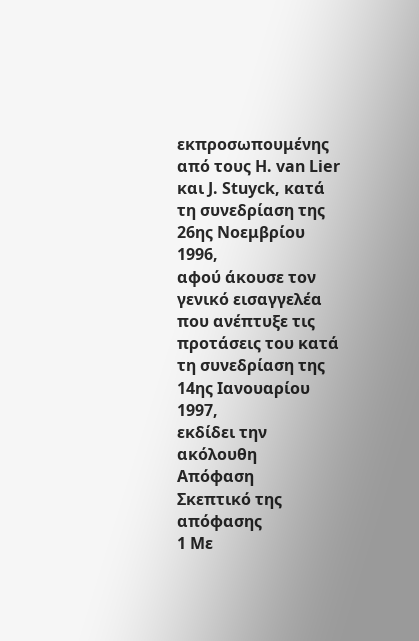εκπροσωπουμένης από τους H. van Lier και J. Stuyck, κατά τη συνεδρίαση της 26ης Νοεμβρίου 1996,
αφού άκουσε τον γενικό εισαγγελέα που ανέπτυξε τις προτάσεις του κατά τη συνεδρίαση της 14ης Ιανουαρίου 1997,
εκδίδει την ακόλουθη
Απόφαση
Σκεπτικό της απόφασης
1 Με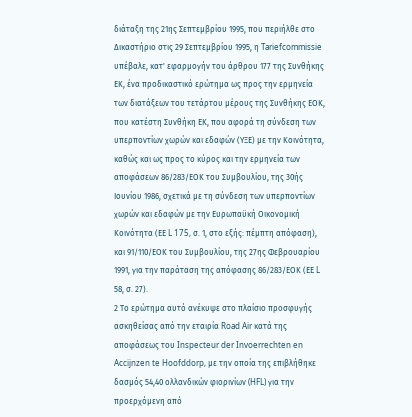διάταξη της 21ης Σεπτεμβρίου 1995, που περιήλθε στο Δικαστήριο στις 29 Σεπτεμβρίου 1995, η Tariefcommissie υπέβαλε, κατ' εφαρμογήν του άρθρου 177 της Συνθήκης ΕΚ, ένα προδικαστικό ερώτημα ως προς την ερμηνεία των διατάξεων του τετάρτου μέρους της Συνθήκης ΕΟΚ, που κατέστη Συνθήκη ΕΚ, που αφορά τη σύνδεση των υπερποντίων χωρών και εδαφών (ΥΞΕ) με την Κοινότητα, καθώς και ως προς το κύρος και την ερμηνεία των αποφάσεων 86/283/ΕΟΚ του Συμβουλίου, της 30ής Ιουνίου 1986, σχετικά με τη σύνδεση των υπερποντίων χωρών και εδαφών με την Ευρωπαϋκή Οικονομική Κοινότητα (ΕΕ L 175, σ. 1, στο εξής: πέμπτη απόφαση), και 91/110/ΕΟΚ του Συμβουλίου, της 27ης Φεβρουαρίου 1991, για την παράταση της απόφασης 86/283/ΕΟΚ (ΕΕ L 58, σ. 27).
2 Το ερώτημα αυτό ανέκυψε στο πλαίσιο προσφυγής ασκηθείσας από την εταιρία Road Air κατά της αποφάσεως του Inspecteur der Invoerrechten en Accijnzen te Hoofddorp, με την οποία της επιβλήθηκε δασμός 54,40 ολλανδικών φιορινίων (HFL) για την προερχόμενη από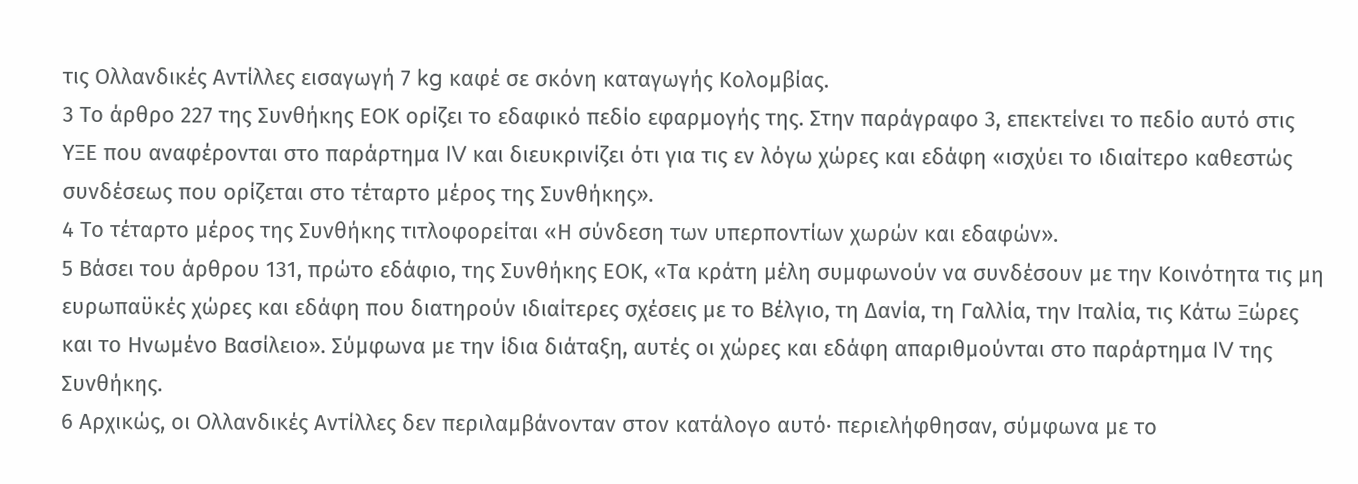τις Ολλανδικές Αντίλλες εισαγωγή 7 kg καφέ σε σκόνη καταγωγής Κολομβίας.
3 Το άρθρο 227 της Συνθήκης ΕΟΚ ορίζει το εδαφικό πεδίο εφαρμογής της. Στην παράγραφο 3, επεκτείνει το πεδίο αυτό στις ΥΞΕ που αναφέρονται στο παράρτημα IV και διευκρινίζει ότι για τις εν λόγω χώρες και εδάφη «ισχύει το ιδιαίτερο καθεστώς συνδέσεως που ορίζεται στο τέταρτο μέρος της Συνθήκης».
4 Το τέταρτο μέρος της Συνθήκης τιτλοφορείται «Η σύνδεση των υπερποντίων χωρών και εδαφών».
5 Βάσει του άρθρου 131, πρώτο εδάφιο, της Συνθήκης ΕΟΚ, «Τα κράτη μέλη συμφωνούν να συνδέσουν με την Κοινότητα τις μη ευρωπαϋκές χώρες και εδάφη που διατηρούν ιδιαίτερες σχέσεις με το Βέλγιο, τη Δανία, τη Γαλλία, την Ιταλία, τις Κάτω Ξώρες και το Ηνωμένο Βασίλειο». Σύμφωνα με την ίδια διάταξη, αυτές οι χώρες και εδάφη απαριθμούνται στο παράρτημα IV της Συνθήκης.
6 Αρχικώς, οι Ολλανδικές Αντίλλες δεν περιλαμβάνονταν στον κατάλογο αυτό· περιελήφθησαν, σύμφωνα με το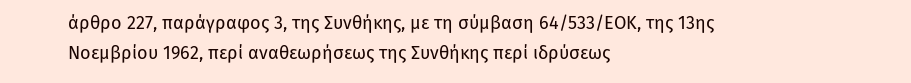άρθρο 227, παράγραφος 3, της Συνθήκης, με τη σύμβαση 64/533/ΕΟΚ, της 13ης Νοεμβρίου 1962, περί αναθεωρήσεως της Συνθήκης περί ιδρύσεως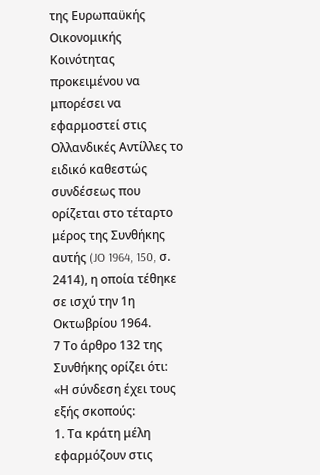της Ευρωπαϋκής Οικονομικής Κοινότητας προκειμένου να μπορέσει να εφαρμοστεί στις Ολλανδικές Αντίλλες το ειδικό καθεστώς συνδέσεως που ορίζεται στο τέταρτο μέρος της Συνθήκης αυτής (JO 1964, 150, σ. 2414), η οποία τέθηκε σε ισχύ την 1η Οκτωβρίου 1964.
7 Το άρθρο 132 της Συνθήκης ορίζει ότι:
«Η σύνδεση έχει τους εξής σκοπούς:
1. Τα κράτη μέλη εφαρμόζουν στις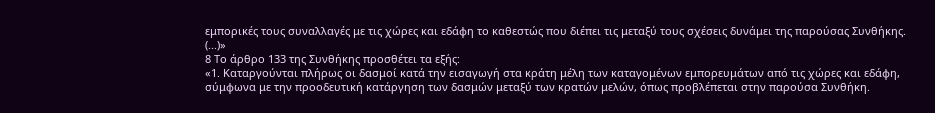εμπορικές τους συναλλαγές με τις χώρες και εδάφη το καθεστώς που διέπει τις μεταξύ τους σχέσεις δυνάμει της παρούσας Συνθήκης.
(...)»
8 Το άρθρο 133 της Συνθήκης προσθέτει τα εξής:
«1. Καταργούνται πλήρως οι δασμοί κατά την εισαγωγή στα κράτη μέλη των καταγομένων εμπορευμάτων από τις χώρες και εδάφη, σύμφωνα με την προοδευτική κατάργηση των δασμών μεταξύ των κρατών μελών, όπως προβλέπεται στην παρούσα Συνθήκη.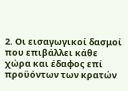2. Οι εισαγωγικοί δασμοί που επιβάλλει κάθε χώρα και έδαφος επί προϋόντων των κρατών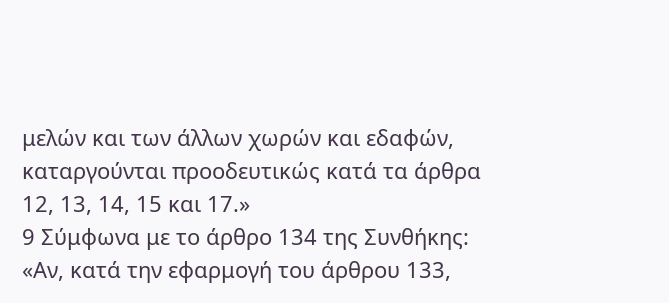μελών και των άλλων χωρών και εδαφών, καταργούνται προοδευτικώς κατά τα άρθρα 12, 13, 14, 15 και 17.»
9 Σύμφωνα με το άρθρο 134 της Συνθήκης:
«Αν, κατά την εφαρμογή του άρθρου 133,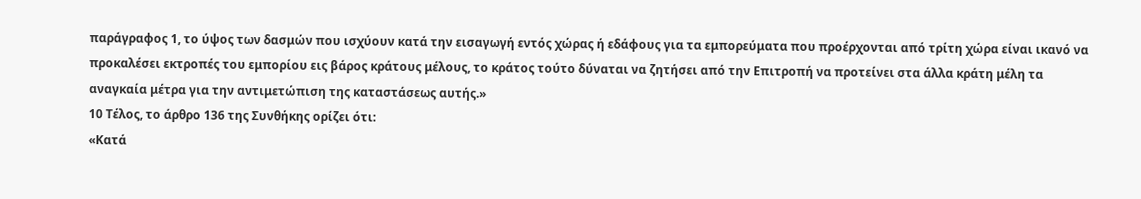παράγραφος 1, το ύψος των δασμών που ισχύουν κατά την εισαγωγή εντός χώρας ή εδάφους για τα εμπορεύματα που προέρχονται από τρίτη χώρα είναι ικανό να προκαλέσει εκτροπές του εμπορίου εις βάρος κράτους μέλους, το κράτος τούτο δύναται να ζητήσει από την Επιτροπή να προτείνει στα άλλα κράτη μέλη τα αναγκαία μέτρα για την αντιμετώπιση της καταστάσεως αυτής.»
10 Τέλος, το άρθρο 136 της Συνθήκης ορίζει ότι:
«Κατά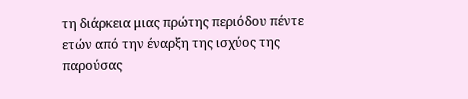τη διάρκεια μιας πρώτης περιόδου πέντε ετών από την έναρξη της ισχύος της παρούσας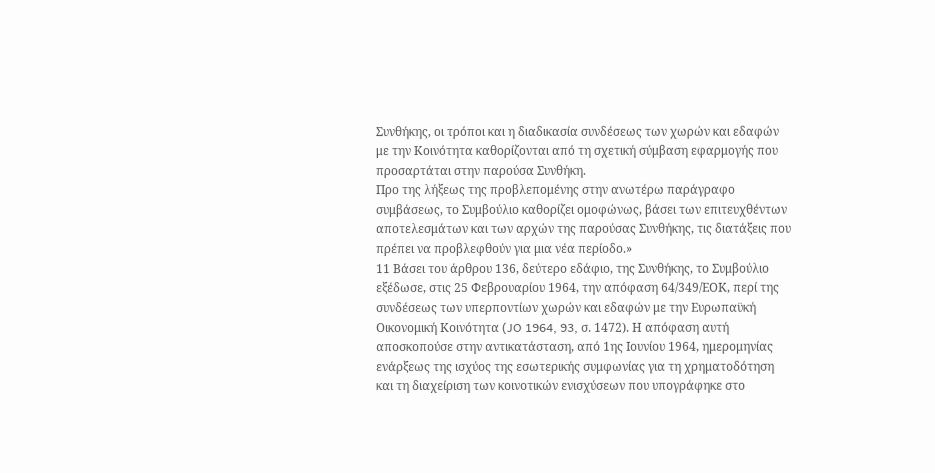Συνθήκης, οι τρόποι και η διαδικασία συνδέσεως των χωρών και εδαφών με την Κοινότητα καθορίζονται από τη σχετική σύμβαση εφαρμογής που προσαρτάται στην παρούσα Συνθήκη.
Προ της λήξεως της προβλεπομένης στην ανωτέρω παράγραφο συμβάσεως, το Συμβούλιο καθορίζει ομοφώνως, βάσει των επιτευχθέντων αποτελεσμάτων και των αρχών της παρούσας Συνθήκης, τις διατάξεις που πρέπει να προβλεφθούν για μια νέα περίοδο.»
11 Βάσει του άρθρου 136, δεύτερο εδάφιο, της Συνθήκης, το Συμβούλιο εξέδωσε, στις 25 Φεβρουαρίου 1964, την απόφαση 64/349/ΕΟΚ, περί της συνδέσεως των υπερποντίων χωρών και εδαφών με την Ευρωπαϋκή Οικονομική Κοινότητα (JO 1964, 93, σ. 1472). Η απόφαση αυτή αποσκοπούσε στην αντικατάσταση, από 1ης Ιουνίου 1964, ημερομηνίας ενάρξεως της ισχύος της εσωτερικής συμφωνίας για τη χρηματοδότηση και τη διαχείριση των κοινοτικών ενισχύσεων που υπογράφηκε στο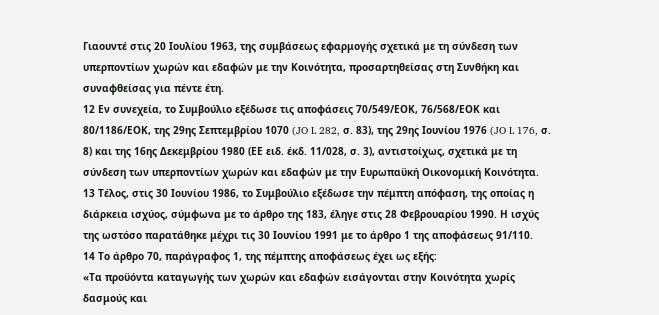Γιαουντέ στις 20 Ιουλίου 1963, της συμβάσεως εφαρμογής σχετικά με τη σύνδεση των υπερποντίων χωρών και εδαφών με την Κοινότητα, προσαρτηθείσας στη Συνθήκη και συναφθείσας για πέντε έτη.
12 Εν συνεχεία, το Συμβούλιο εξέδωσε τις αποφάσεις 70/549/ΕΟΚ, 76/568/ΕΟΚ και 80/1186/ΕΟΚ, της 29ης Σεπτεμβρίου 1070 (JO L 282, σ. 83), της 29ης Ιουνίου 1976 (JO L 176, σ. 8) και της 16ης Δεκεμβρίου 1980 (ΕΕ ειδ. έκδ. 11/028, σ. 3), αντιστοίχως, σχετικά με τη σύνδεση των υπερποντίων χωρών και εδαφών με την Ευρωπαϋκή Οικονομική Κοινότητα.
13 Τέλος, στις 30 Ιουνίου 1986, το Συμβούλιο εξέδωσε την πέμπτη απόφαση, της οποίας η διάρκεια ισχύος, σύμφωνα με το άρθρο της 183, έληγε στις 28 Φεβρουαρίου 1990. Η ισχύς της ωστόσο παρατάθηκε μέχρι τις 30 Ιουνίου 1991 με το άρθρο 1 της αποφάσεως 91/110.
14 Το άρθρο 70, παράγραφος 1, της πέμπτης αποφάσεως έχει ως εξής:
«Τα προϋόντα καταγωγής των χωρών και εδαφών εισάγονται στην Κοινότητα χωρίς δασμούς και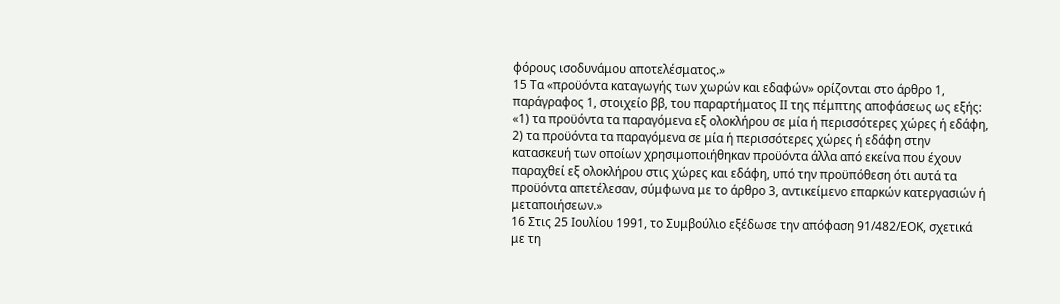φόρους ισοδυνάμου αποτελέσματος.»
15 Τα «προϋόντα καταγωγής των χωρών και εδαφών» ορίζονται στο άρθρο 1, παράγραφος 1, στοιχείο ββ, του παραρτήματος ΙΙ της πέμπτης αποφάσεως ως εξής:
«1) τα προϋόντα τα παραγόμενα εξ ολοκλήρου σε μία ή περισσότερες χώρες ή εδάφη,
2) τα προϋόντα τα παραγόμενα σε μία ή περισσότερες χώρες ή εδάφη στην κατασκευή των οποίων χρησιμοποιήθηκαν προϋόντα άλλα από εκείνα που έχουν παραχθεί εξ ολοκλήρου στις χώρες και εδάφη, υπό την προϋπόθεση ότι αυτά τα προϋόντα απετέλεσαν, σύμφωνα με το άρθρο 3, αντικείμενο επαρκών κατεργασιών ή μεταποιήσεων.»
16 Στις 25 Ιουλίου 1991, το Συμβούλιο εξέδωσε την απόφαση 91/482/ΕΟΚ, σχετικά με τη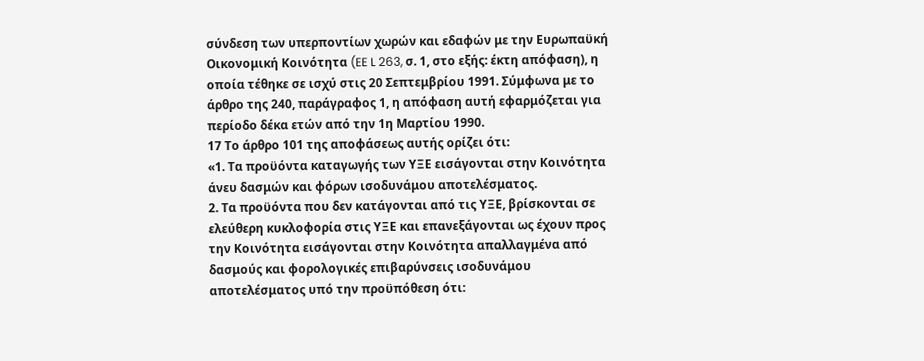σύνδεση των υπερποντίων χωρών και εδαφών με την Ευρωπαϋκή Οικονομική Κοινότητα (EE L 263, σ. 1, στο εξής: έκτη απόφαση), η οποία τέθηκε σε ισχύ στις 20 Σεπτεμβρίου 1991. Σύμφωνα με το άρθρο της 240, παράγραφος 1, η απόφαση αυτή εφαρμόζεται για περίοδο δέκα ετών από την 1η Μαρτίου 1990.
17 Το άρθρο 101 της αποφάσεως αυτής ορίζει ότι:
«1. Τα προϋόντα καταγωγής των ΥΞΕ εισάγονται στην Κοινότητα άνευ δασμών και φόρων ισοδυνάμου αποτελέσματος.
2. Τα προϋόντα που δεν κατάγονται από τις ΥΞΕ, βρίσκονται σε ελεύθερη κυκλοφορία στις ΥΞΕ και επανεξάγονται ως έχουν προς την Κοινότητα εισάγονται στην Κοινότητα απαλλαγμένα από δασμούς και φορολογικές επιβαρύνσεις ισοδυνάμου αποτελέσματος υπό την προϋπόθεση ότι: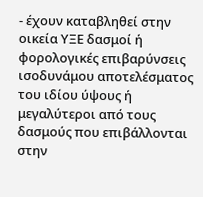- έχουν καταβληθεί στην οικεία ΥΞΕ δασμοί ή φορολογικές επιβαρύνσεις ισοδυνάμου αποτελέσματος του ιδίου ύψους ή μεγαλύτεροι από τους δασμούς που επιβάλλονται στην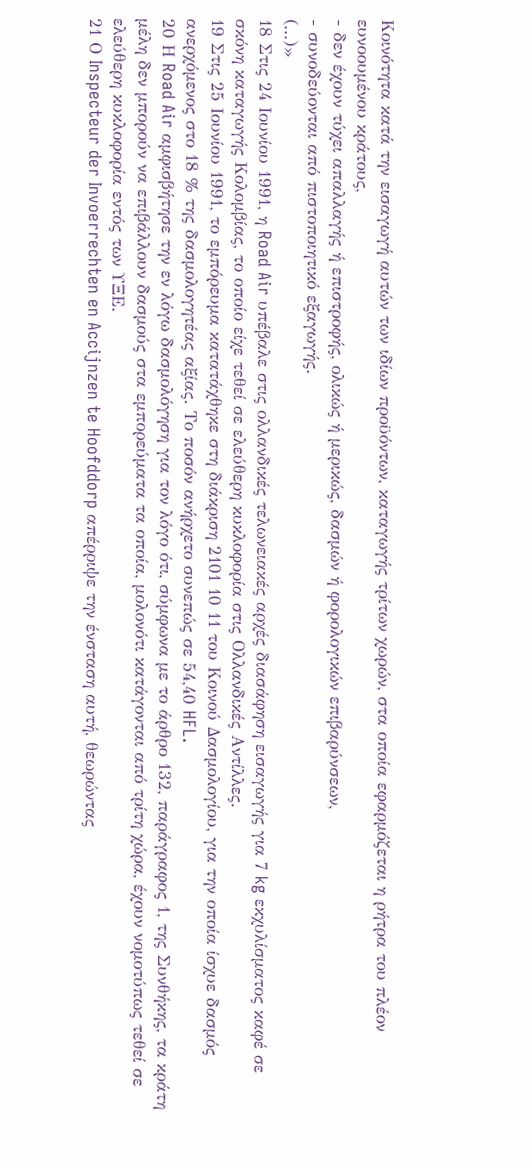Κοινότητα κατά την εισαγωγή αυτών των ιδίων προϋόντων, καταγωγής τρίτων χωρών, στα οποία εφαρμόζεται η ρήτρα του πλέον ευνοουμένου κράτους,
- δεν έχουν τύχει απαλλαγής ή επιστροφής, ολικώς ή μερικώς, δασμών ή φορολογικών επιβαρύνσεων,
- συνοδεύονται από πιστοποιητικό εξαγωγής.
(...)»
18 Στις 24 Ιουνίου 1991, η Road Air υπέβαλε στις ολλανδικές τελωνειακές αρχές διασάφηση εισαγωγής για 7 kg εκχυλίσματος καφέ σε σκόνη καταγωγής Κολομβίας, το οποίο είχε τεθεί σε ελεύθερη κυκλοφορία στις Ολλανδικές Αντίλλες.
19 Στις 25 Ιουνίου 1991, το εμπόρευμα κατατάχθηκε στη διάκριση 2101 10 11 του Κοινού Δασμολογίου, για την οποία ίσχυε δασμός ανερχόμενος στο 18 % της δασμολογητέας αξίας. Το ποσόν ανήρχετο συνεπώς σε 54,40 HFL.
20 Η Road Air αμφισβήτησε την εν λόγω δασμολόγηση για τον λόγο ότι, σύμφωνα με το άρθρο 132, παράγραφος 1, της Συνθήκης, τα κράτη μέλη δεν μπορούν να επιβάλλουν δασμούς στα εμπορεύματα τα οποία, μολονότι κατάγονται από τρίτη χώρα, έχουν νομοτύπως τεθεί σε ελεύθερη κυκλοφορία εντός των ΥΞΕ.
21 Ο Inspecteur der Invoerrechten en Accijnzen te Hoofddorp απέρριψε την ένσταση αυτή, θεωρώντας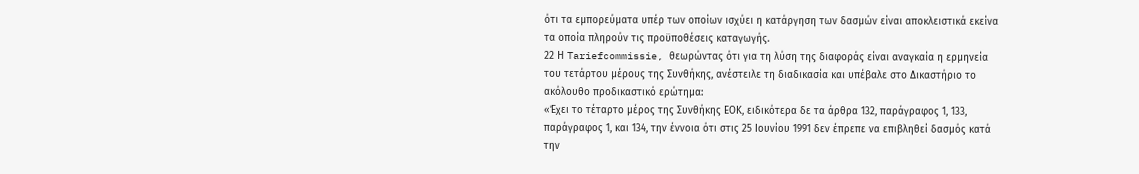ότι τα εμπορεύματα υπέρ των οποίων ισχύει η κατάργηση των δασμών είναι αποκλειστικά εκείνα τα οποία πληρούν τις προϋποθέσεις καταγωγής.
22 Η Tariefcommissie, θεωρώντας ότι για τη λύση της διαφοράς είναι αναγκαία η ερμηνεία του τετάρτου μέρους της Συνθήκης, ανέστειλε τη διαδικασία και υπέβαλε στο Δικαστήριο το ακόλουθο προδικαστικό ερώτημα:
«Έχει το τέταρτο μέρος της Συνθήκης ΕΟΚ, ειδικότερα δε τα άρθρα 132, παράγραφος 1, 133, παράγραφος 1, και 134, την έννοια ότι στις 25 Ιουνίου 1991 δεν έπρεπε να επιβληθεί δασμός κατά την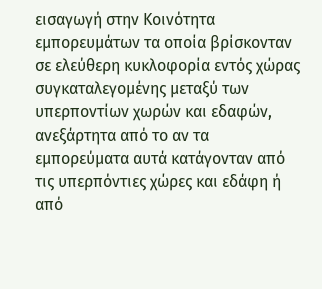εισαγωγή στην Κοινότητα εμπορευμάτων τα οποία βρίσκονταν σε ελεύθερη κυκλοφορία εντός χώρας συγκαταλεγομένης μεταξύ των υπερποντίων χωρών και εδαφών, ανεξάρτητα από το αν τα εμπορεύματα αυτά κατάγονταν από τις υπερπόντιες χώρες και εδάφη ή από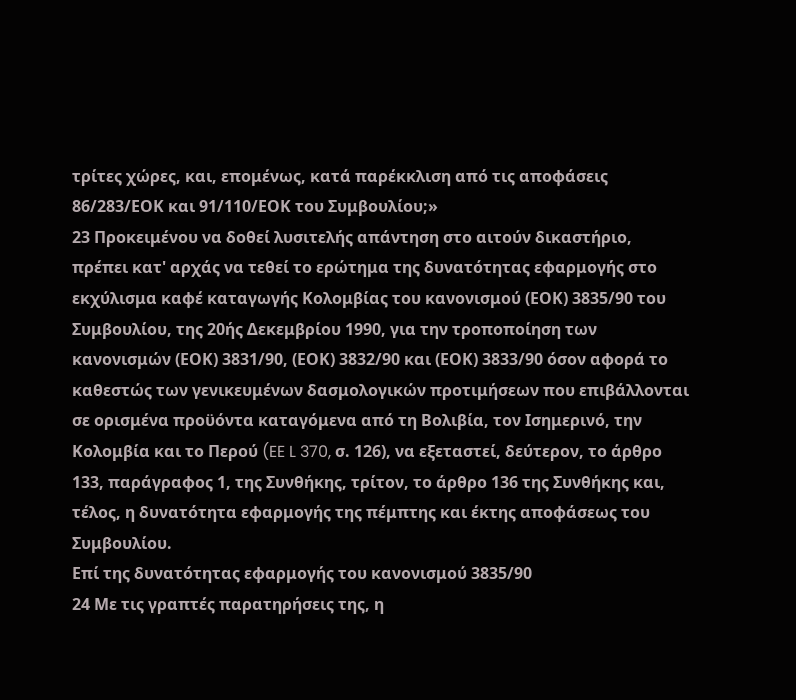τρίτες χώρες, και, επομένως, κατά παρέκκλιση από τις αποφάσεις 86/283/ΕΟΚ και 91/110/ΕΟΚ του Συμβουλίου;»
23 Προκειμένου να δοθεί λυσιτελής απάντηση στο αιτούν δικαστήριο, πρέπει κατ' αρχάς να τεθεί το ερώτημα της δυνατότητας εφαρμογής στο εκχύλισμα καφέ καταγωγής Κολομβίας του κανονισμού (ΕΟΚ) 3835/90 του Συμβουλίου, της 20ής Δεκεμβρίου 1990, για την τροποποίηση των κανονισμών (ΕΟΚ) 3831/90, (ΕΟΚ) 3832/90 και (ΕΟΚ) 3833/90 όσον αφορά το καθεστώς των γενικευμένων δασμολογικών προτιμήσεων που επιβάλλονται σε ορισμένα προϋόντα καταγόμενα από τη Βολιβία, τον Ισημερινό, την Κολομβία και το Περού (EE L 370, σ. 126), να εξεταστεί, δεύτερον, το άρθρο 133, παράγραφος 1, της Συνθήκης, τρίτον, το άρθρο 136 της Συνθήκης και, τέλος, η δυνατότητα εφαρμογής της πέμπτης και έκτης αποφάσεως του Συμβουλίου.
Επί της δυνατότητας εφαρμογής του κανονισμού 3835/90
24 Με τις γραπτές παρατηρήσεις της, η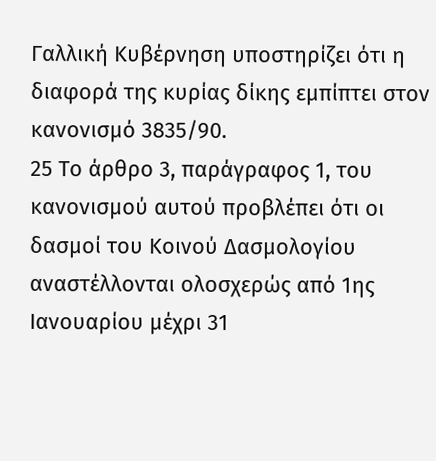Γαλλική Κυβέρνηση υποστηρίζει ότι η διαφορά της κυρίας δίκης εμπίπτει στον κανονισμό 3835/90.
25 Το άρθρο 3, παράγραφος 1, του κανονισμού αυτού προβλέπει ότι οι δασμοί του Κοινού Δασμολογίου αναστέλλονται ολοσχερώς από 1ης Ιανουαρίου μέχρι 31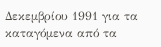Δεκεμβρίου 1991 για τα καταγόμενα από τα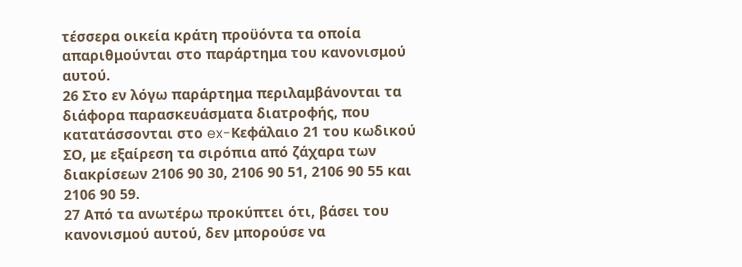τέσσερα οικεία κράτη προϋόντα τα οποία απαριθμούνται στο παράρτημα του κανονισμού αυτού.
26 Στο εν λόγω παράρτημα περιλαμβάνονται τα διάφορα παρασκευάσματα διατροφής, που κατατάσσονται στο ex-Κεφάλαιο 21 του κωδικού ΣΟ, με εξαίρεση τα σιρόπια από ζάχαρα των διακρίσεων 2106 90 30, 2106 90 51, 2106 90 55 και 2106 90 59.
27 Από τα ανωτέρω προκύπτει ότι, βάσει του κανονισμού αυτού, δεν μπορούσε να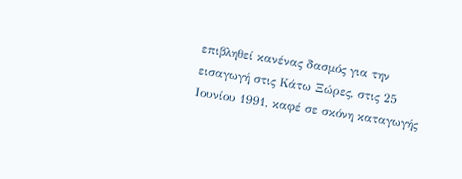επιβληθεί κανένας δασμός για την εισαγωγή στις Κάτω Ξώρες, στις 25 Ιουνίου 1991, καφέ σε σκόνη καταγωγής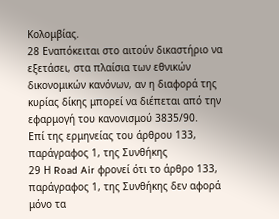Κολομβίας.
28 Εναπόκειται στο αιτούν δικαστήριο να εξετάσει, στα πλαίσια των εθνικών δικονομικών κανόνων, αν η διαφορά της κυρίας δίκης μπορεί να διέπεται από την εφαρμογή του κανονισμού 3835/90.
Επί της ερμηνείας του άρθρου 133, παράγραφος 1, της Συνθήκης
29 Η Road Air φρονεί ότι το άρθρο 133, παράγραφος 1, της Συνθήκης δεν αφορά μόνο τα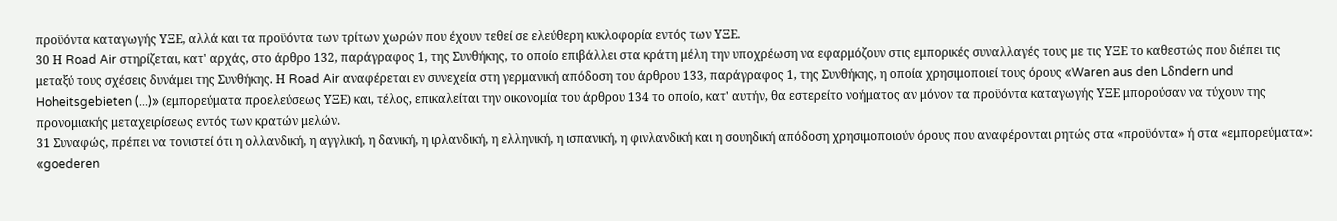προϋόντα καταγωγής ΥΞΕ, αλλά και τα προϋόντα των τρίτων χωρών που έχουν τεθεί σε ελεύθερη κυκλοφορία εντός των ΥΞΕ.
30 Η Road Air στηρίζεται, κατ' αρχάς, στο άρθρο 132, παράγραφος 1, της Συνθήκης, το οποίο επιβάλλει στα κράτη μέλη την υποχρέωση να εφαρμόζουν στις εμπορικές συναλλαγές τους με τις ΥΞΕ το καθεστώς που διέπει τις μεταξύ τους σχέσεις δυνάμει της Συνθήκης. Η Road Air αναφέρεται εν συνεχεία στη γερμανική απόδοση του άρθρου 133, παράγραφος 1, της Συνθήκης, η οποία χρησιμοποιεί τους όρους «Waren aus den Lδndern und Hoheitsgebieten (...)» (εμπορεύματα προελεύσεως ΥΞΕ) και, τέλος, επικαλείται την οικονομία του άρθρου 134 το οποίο, κατ' αυτήν, θα εστερείτο νοήματος αν μόνον τα προϋόντα καταγωγής ΥΞΕ μπορούσαν να τύχουν της προνομιακής μεταχειρίσεως εντός των κρατών μελών.
31 Συναφώς, πρέπει να τονιστεί ότι η ολλανδική, η αγγλική, η δανική, η ιρλανδική, η ελληνική, η ισπανική, η φινλανδική και η σουηδική απόδοση χρησιμοποιούν όρους που αναφέρονται ρητώς στα «προϋόντα» ή στα «εμπορεύματα»: «goederen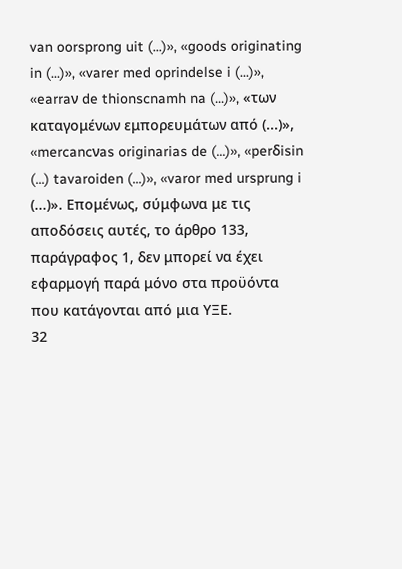van oorsprong uit (...)», «goods originating in (...)», «varer med oprindelse i (...)», «earraν de thionscnamh na (...)», «των καταγομένων εμπορευμάτων από (...)», «mercancνas originarias de (...)», «perδisin (...) tavaroiden (...)», «varor med ursprung i (...)». Επομένως, σύμφωνα με τις αποδόσεις αυτές, το άρθρο 133, παράγραφος 1, δεν μπορεί να έχει εφαρμογή παρά μόνο στα προϋόντα που κατάγονται από μια ΥΞΕ.
32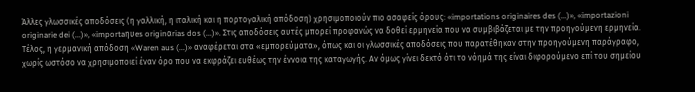Άλλες γλωσσικές αποδόσεις (η γαλλική, η ιταλική και η πορτογαλική απόδοση) χρησιμοποιούν πιο ασαφείς όρους: «importations originaires des (...)», «importazioni originarie dei (...)», «importaηυes originαrias dos (...)». Στις αποδόσεις αυτές μπορεί προφανώς να δοθεί ερμηνεία που να συμβιβάζεται με την προηγούμενη ερμηνεία. Τέλος, η γερμανική απόδοση «Waren aus (...)» αναφέρεται στα «εμπορεύματα», όπως και οι γλωσσικές αποδόσεις που παρατέθηκαν στην προηγούμενη παράγραφο, χωρίς ωστόσο να χρησιμοποιεί έναν όρο που να εκφράζει ευθέως την έννοια της καταγωγής. Αν όμως γίνει δεκτό ότι το νόημά της είναι διφορούμενο επί του σημείου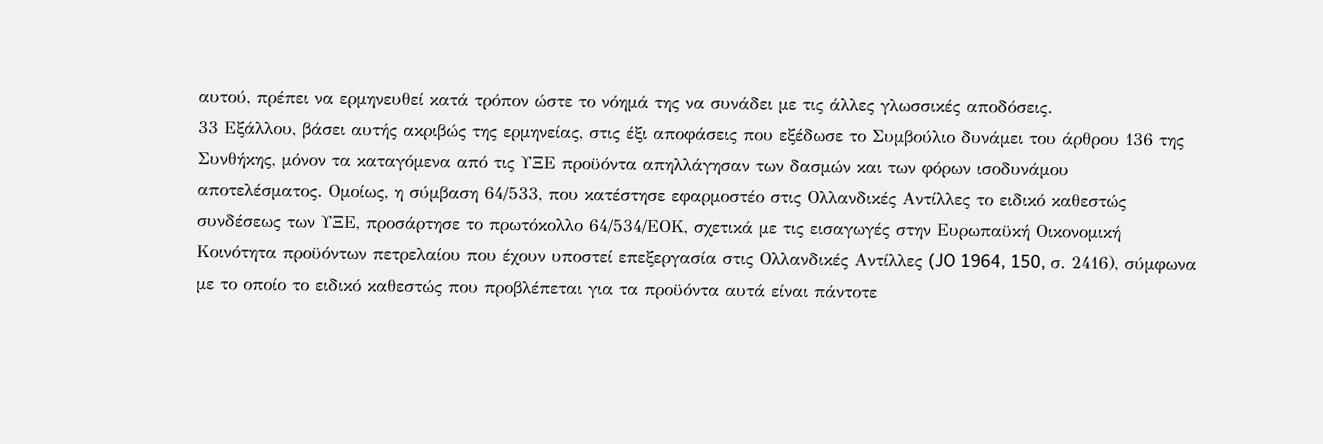αυτού, πρέπει να ερμηνευθεί κατά τρόπον ώστε το νόημά της να συνάδει με τις άλλες γλωσσικές αποδόσεις.
33 Εξάλλου, βάσει αυτής ακριβώς της ερμηνείας, στις έξι αποφάσεις που εξέδωσε το Συμβούλιο δυνάμει του άρθρου 136 της Συνθήκης, μόνον τα καταγόμενα από τις ΥΞΕ προϋόντα απηλλάγησαν των δασμών και των φόρων ισοδυνάμου αποτελέσματος. Ομοίως, η σύμβαση 64/533, που κατέστησε εφαρμοστέο στις Ολλανδικές Αντίλλες το ειδικό καθεστώς συνδέσεως των ΥΞΕ, προσάρτησε το πρωτόκολλο 64/534/ΕΟΚ, σχετικά με τις εισαγωγές στην Ευρωπαϋκή Οικονομική Κοινότητα προϋόντων πετρελαίου που έχουν υποστεί επεξεργασία στις Ολλανδικές Αντίλλες (JO 1964, 150, σ. 2416), σύμφωνα με το οποίο το ειδικό καθεστώς που προβλέπεται για τα προϋόντα αυτά είναι πάντοτε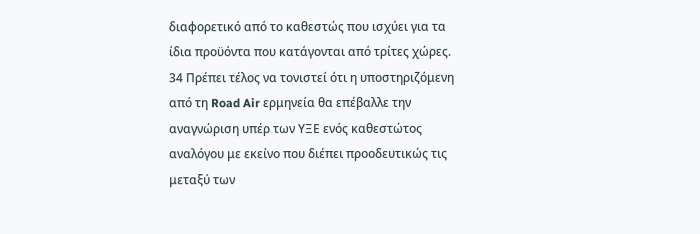διαφορετικό από το καθεστώς που ισχύει για τα ίδια προϋόντα που κατάγονται από τρίτες χώρες.
34 Πρέπει τέλος να τονιστεί ότι η υποστηριζόμενη από τη Road Air ερμηνεία θα επέβαλλε την αναγνώριση υπέρ των ΥΞΕ ενός καθεστώτος αναλόγου με εκείνο που διέπει προοδευτικώς τις μεταξύ των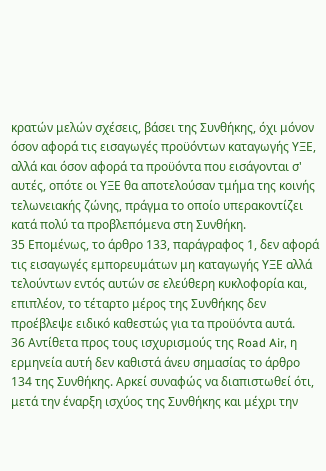κρατών μελών σχέσεις, βάσει της Συνθήκης, όχι μόνον όσον αφορά τις εισαγωγές προϋόντων καταγωγής ΥΞΕ, αλλά και όσον αφορά τα προϋόντα που εισάγονται σ' αυτές, οπότε οι ΥΞΕ θα αποτελούσαν τμήμα της κοινής τελωνειακής ζώνης, πράγμα το οποίο υπερακοντίζει κατά πολύ τα προβλεπόμενα στη Συνθήκη.
35 Επομένως, το άρθρο 133, παράγραφος 1, δεν αφορά τις εισαγωγές εμπορευμάτων μη καταγωγής ΥΞΕ αλλά τελούντων εντός αυτών σε ελεύθερη κυκλοφορία και, επιπλέον, το τέταρτο μέρος της Συνθήκης δεν προέβλεψε ειδικό καθεστώς για τα προϋόντα αυτά.
36 Αντίθετα προς τους ισχυρισμούς της Road Air, η ερμηνεία αυτή δεν καθιστά άνευ σημασίας το άρθρο 134 της Συνθήκης. Αρκεί συναφώς να διαπιστωθεί ότι, μετά την έναρξη ισχύος της Συνθήκης και μέχρι την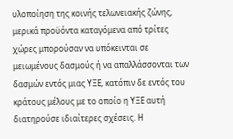υλοποίηση της κοινής τελωνειακής ζώνης, μερικά προϋόντα καταγόμενα από τρίτες χώρες μπορούσαν να υπόκεινται σε μειωμένους δασμούς ή να απαλλάσσονται των δασμών εντός μιας ΥΞΕ, κατόπιν δε εντός του κράτους μέλους με το οποίο η ΥΞΕ αυτή διατηρούσε ιδιαίτερες σχέσεις. Η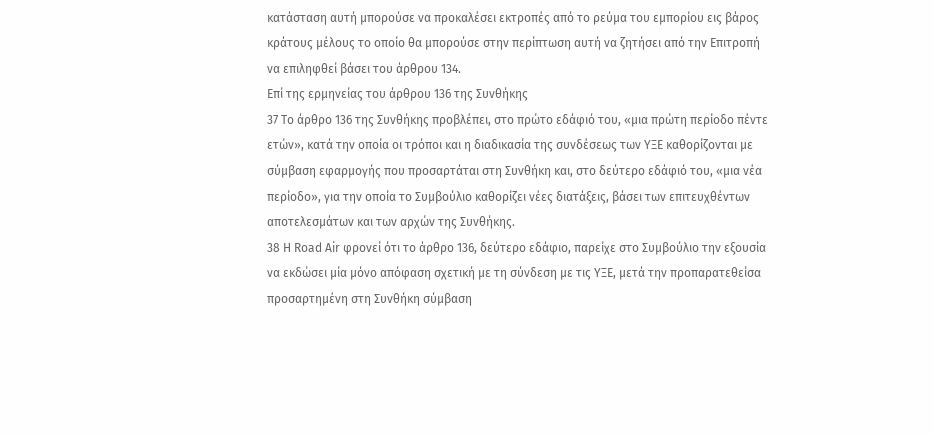κατάσταση αυτή μπορούσε να προκαλέσει εκτροπές από το ρεύμα του εμπορίου εις βάρος κράτους μέλους το οποίο θα μπορούσε στην περίπτωση αυτή να ζητήσει από την Επιτροπή να επιληφθεί βάσει του άρθρου 134.
Επί της ερμηνείας του άρθρου 136 της Συνθήκης
37 Το άρθρο 136 της Συνθήκης προβλέπει, στο πρώτο εδάφιό του, «μια πρώτη περίοδο πέντε ετών», κατά την οποία οι τρόποι και η διαδικασία της συνδέσεως των ΥΞΕ καθορίζονται με σύμβαση εφαρμογής που προσαρτάται στη Συνθήκη και, στο δεύτερο εδάφιό του, «μια νέα περίοδο», για την οποία το Συμβούλιο καθορίζει νέες διατάξεις, βάσει των επιτευχθέντων αποτελεσμάτων και των αρχών της Συνθήκης.
38 Η Road Air φρονεί ότι το άρθρο 136, δεύτερο εδάφιο, παρείχε στο Συμβούλιο την εξουσία να εκδώσει μία μόνο απόφαση σχετική με τη σύνδεση με τις ΥΞΕ, μετά την προπαρατεθείσα προσαρτημένη στη Συνθήκη σύμβαση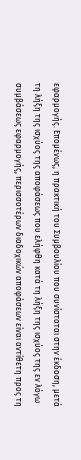εφαρμογής. Επομένως, η πρακτική του Συμβουλίου που συνίσταται στην έκδοση, μετά τη λήξη της ισχύος της αποφάσεως που ελήφθη κατά τη λήξη της ισχύος της εν λόγω συμβάσεως εφαρμογής, περισσοτέρων διαδοχικών αποφάσεων είναι αντίθετη προς τη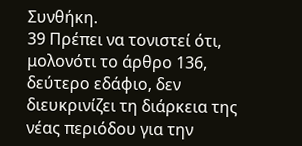Συνθήκη.
39 Πρέπει να τονιστεί ότι, μολονότι το άρθρο 136, δεύτερο εδάφιο, δεν διευκρινίζει τη διάρκεια της νέας περιόδου για την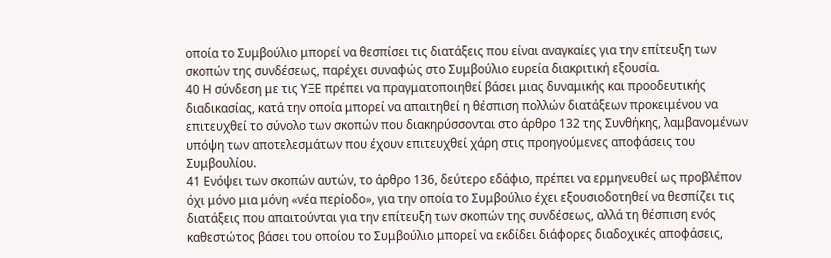οποία το Συμβούλιο μπορεί να θεσπίσει τις διατάξεις που είναι αναγκαίες για την επίτευξη των σκοπών της συνδέσεως, παρέχει συναφώς στο Συμβούλιο ευρεία διακριτική εξουσία.
40 Η σύνδεση με τις ΥΞΕ πρέπει να πραγματοποιηθεί βάσει μιας δυναμικής και προοδευτικής διαδικασίας, κατά την οποία μπορεί να απαιτηθεί η θέσπιση πολλών διατάξεων προκειμένου να επιτευχθεί το σύνολο των σκοπών που διακηρύσσονται στο άρθρο 132 της Συνθήκης, λαμβανομένων υπόψη των αποτελεσμάτων που έχουν επιτευχθεί χάρη στις προηγούμενες αποφάσεις του Συμβουλίου.
41 Ενόψει των σκοπών αυτών, το άρθρο 136, δεύτερο εδάφιο, πρέπει να ερμηνευθεί ως προβλέπον όχι μόνο μια μόνη «νέα περίοδο», για την οποία το Συμβούλιο έχει εξουσιοδοτηθεί να θεσπίζει τις διατάξεις που απαιτούνται για την επίτευξη των σκοπών της συνδέσεως, αλλά τη θέσπιση ενός καθεστώτος βάσει του οποίου το Συμβούλιο μπορεί να εκδίδει διάφορες διαδοχικές αποφάσεις,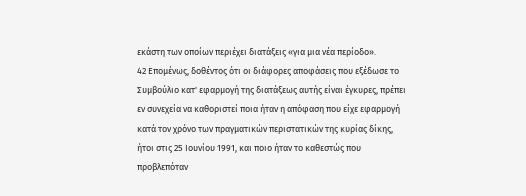εκάστη των οποίων περιέχει διατάξεις «για μια νέα περίοδο».
42 Επομένως, δοθέντος ότι οι διάφορες αποφάσεις που εξέδωσε το Συμβούλιο κατ' εφαρμογή της διατάξεως αυτής είναι έγκυρες, πρέπει εν συνεχεία να καθοριστεί ποια ήταν η απόφαση που είχε εφαρμογή κατά τον χρόνο των πραγματικών περιστατικών της κυρίας δίκης, ήτοι στις 25 Ιουνίου 1991, και ποιο ήταν το καθεστώς που προβλεπόταν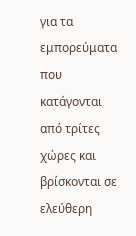για τα εμπορεύματα που κατάγονται από τρίτες χώρες και βρίσκονται σε ελεύθερη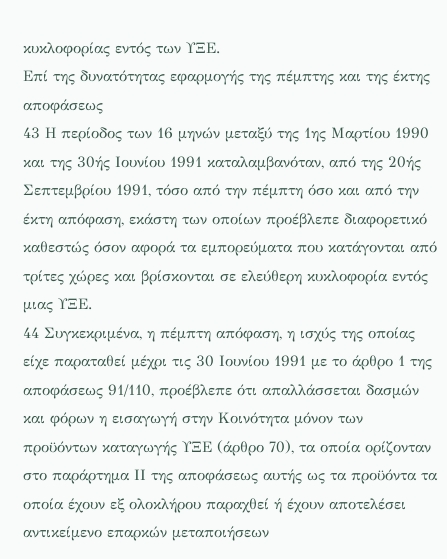κυκλοφορίας εντός των ΥΞΕ.
Επί της δυνατότητας εφαρμογής της πέμπτης και της έκτης αποφάσεως
43 Η περίοδος των 16 μηνών μεταξύ της 1ης Μαρτίου 1990 και της 30ής Ιουνίου 1991 καταλαμβανόταν, από της 20ής Σεπτεμβρίου 1991, τόσο από την πέμπτη όσο και από την έκτη απόφαση, εκάστη των οποίων προέβλεπε διαφορετικό καθεστώς όσον αφορά τα εμπορεύματα που κατάγονται από τρίτες χώρες και βρίσκονται σε ελεύθερη κυκλοφορία εντός μιας ΥΞΕ.
44 Συγκεκριμένα, η πέμπτη απόφαση, η ισχύς της οποίας είχε παραταθεί μέχρι τις 30 Ιουνίου 1991 με το άρθρο 1 της αποφάσεως 91/110, προέβλεπε ότι απαλλάσσεται δασμών και φόρων η εισαγωγή στην Κοινότητα μόνον των προϋόντων καταγωγής ΥΞΕ (άρθρο 70), τα οποία ορίζονταν στο παράρτημα ΙΙ της αποφάσεως αυτής ως τα προϋόντα τα οποία έχουν εξ ολοκλήρου παραχθεί ή έχουν αποτελέσει αντικείμενο επαρκών μεταποιήσεων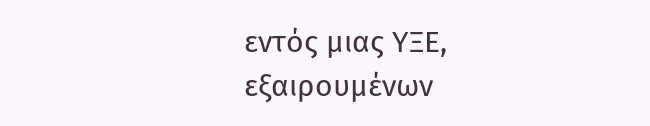εντός μιας ΥΞΕ, εξαιρουμένων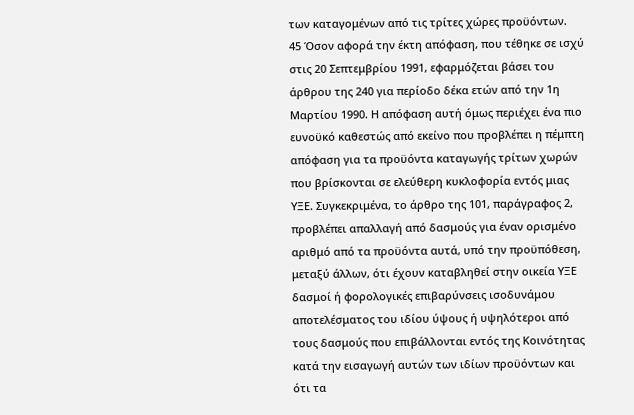των καταγομένων από τις τρίτες χώρες προϋόντων.
45 Όσον αφορά την έκτη απόφαση, που τέθηκε σε ισχύ στις 20 Σεπτεμβρίου 1991, εφαρμόζεται βάσει του άρθρου της 240 για περίοδο δέκα ετών από την 1η Μαρτίου 1990. Η απόφαση αυτή όμως περιέχει ένα πιο ευνοϋκό καθεστώς από εκείνο που προβλέπει η πέμπτη απόφαση για τα προϋόντα καταγωγής τρίτων χωρών που βρίσκονται σε ελεύθερη κυκλοφορία εντός μιας ΥΞΕ. Συγκεκριμένα, το άρθρο της 101, παράγραφος 2, προβλέπει απαλλαγή από δασμούς για έναν ορισμένο αριθμό από τα προϋόντα αυτά, υπό την προϋπόθεση, μεταξύ άλλων, ότι έχουν καταβληθεί στην οικεία ΥΞΕ δασμοί ή φορολογικές επιβαρύνσεις ισοδυνάμου αποτελέσματος του ιδίου ύψους ή υψηλότεροι από τους δασμούς που επιβάλλονται εντός της Κοινότητας κατά την εισαγωγή αυτών των ιδίων προϋόντων και ότι τα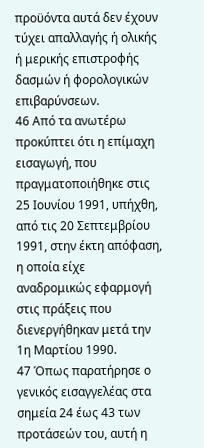προϋόντα αυτά δεν έχουν τύχει απαλλαγής ή ολικής ή μερικής επιστροφής δασμών ή φορολογικών επιβαρύνσεων.
46 Από τα ανωτέρω προκύπτει ότι η επίμαχη εισαγωγή, που πραγματοποιήθηκε στις 25 Ιουνίου 1991, υπήχθη, από τις 20 Σεπτεμβρίου 1991, στην έκτη απόφαση, η οποία είχε αναδρομικώς εφαρμογή στις πράξεις που διενεργήθηκαν μετά την 1η Μαρτίου 1990.
47 Όπως παρατήρησε ο γενικός εισαγγελέας στα σημεία 24 έως 43 των προτάσεών του, αυτή η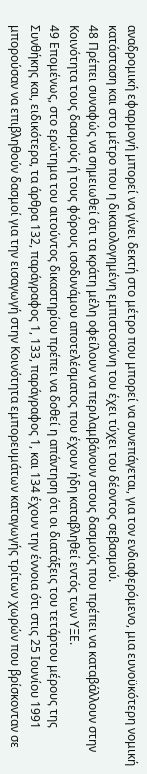αναδρομική εφαρμογή μπορεί να γίνει δεκτή στο μέτρο που μπορεί να συνεπάγεται, για τον ενδιαφερόμενο, μια ευνοϋκότερη νομική κατάσταση και στο μέτρο που η δικαιολογημένη εμπιστοσύνη του έχει τύχει του δέοντος σεβασμού.
48 Πρέπει συναφώς να σημειωθεί ότι τα κράτη μέλη οφείλουν να περιλαμβάνουν στους δασμούς που πρέπει να καταβάλλουν στην Κοινότητα τους δασμούς ή τους φόρους ισοδυνάμου αποτελέσματος που έχουν ήδη καταβληθεί εντός των ΥΞΕ.
49 Επομένως, στο ερώτημα του αιτούντος δικαστηρίου πρέπει να δοθεί η απάντηση ότι οι διατάξεις του τετάρτου μέρους της Συνθήκης και, ειδικότερα, τα άρθρα 132, παράγραφος 1, 133, παράγραφος 1, και 134 έχουν την έννοια ότι στις 25 Ιουνίου 1991 μπορούσαν να επιβληθούν δασμοί για την εισαγωγή στην Κοινότητα εμπορευμάτων καταγωγής τρίτων χωρών που βρίσκονταν σε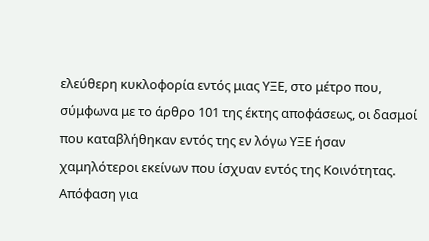ελεύθερη κυκλοφορία εντός μιας ΥΞΕ, στο μέτρο που, σύμφωνα με το άρθρο 101 της έκτης αποφάσεως, οι δασμοί που καταβλήθηκαν εντός της εν λόγω ΥΞΕ ήσαν χαμηλότεροι εκείνων που ίσχυαν εντός της Κοινότητας.
Απόφαση για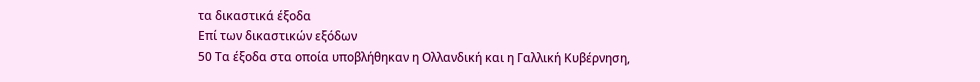τα δικαστικά έξοδα
Επί των δικαστικών εξόδων
50 Τα έξοδα στα οποία υποβλήθηκαν η Ολλανδική και η Γαλλική Κυβέρνηση,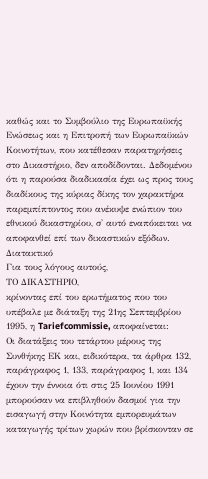καθώς και το Συμβούλιο της Ευρωπαϋκής Ενώσεως και η Επιτροπή των Ευρωπαϋκών Κοινοτήτων, που κατέθεσαν παρατηρήσεις στο Δικαστήριο, δεν αποδίδονται. Δεδομένου ότι η παρούσα διαδικασία έχει ως προς τους διαδίκους της κύριας δίκης τον χαρακτήρα παρεμπίπτοντος που ανέκυψε ενώπιον του εθνικού δικαστηρίου, σ' αυτό εναπόκειται να αποφανθεί επί των δικαστικών εξόδων.
Διατακτικό
Για τους λόγους αυτούς,
ΤΟ ΔΙΚΑΣΤΗΡΙΟ,
κρίνοντας επί του ερωτήματος που του υπέβαλε με διάταξη της 21ης Σεπτεμβρίου 1995, η Tariefcommissie, αποφαίνεται:
Οι διατάξεις του τετάρτου μέρους της Συνθήκης ΕΚ και, ειδικότερα, τα άρθρα 132, παράγραφος 1, 133, παράγραφος 1, και 134 έχουν την έννοια ότι στις 25 Ιουνίου 1991 μπορούσαν να επιβληθούν δασμοί για την εισαγωγή στην Κοινότητα εμπορευμάτων καταγωγής τρίτων χωρών που βρίσκονταν σε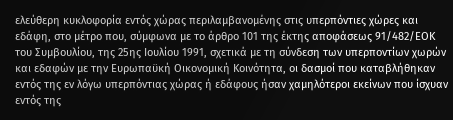ελεύθερη κυκλοφορία εντός χώρας περιλαμβανομένης στις υπερπόντιες χώρες και εδάφη, στο μέτρο που, σύμφωνα με το άρθρο 101 της έκτης αποφάσεως 91/482/ΕΟΚ του Συμβουλίου, της 25ης Ιουλίου 1991, σχετικά με τη σύνδεση των υπερποντίων χωρών και εδαφών με την Ευρωπαϋκή Οικονομική Κοινότητα, οι δασμοί που καταβλήθηκαν εντός της εν λόγω υπερπόντιας χώρας ή εδάφους ήσαν χαμηλότεροι εκείνων που ίσχυαν εντός της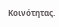Κοινότητας.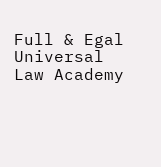Full & Egal Universal Law Academy